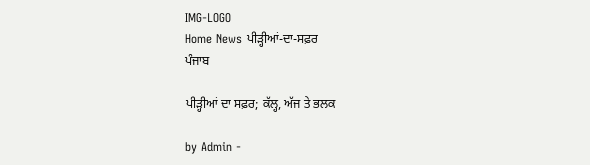IMG-LOGO
Home News ਪੀੜ੍ਹੀਆਂ-ਦਾ-ਸਫ਼ਰ
ਪੰਜਾਬ

ਪੀੜ੍ਹੀਆਂ ਦਾ ਸਫ਼ਰ; ਕੱਲ੍ਹ, ਅੱਜ ਤੇ ਭਲਕ

by Admin -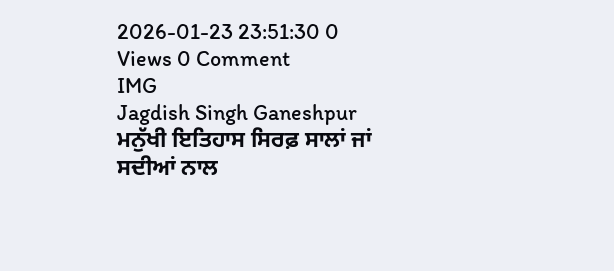2026-01-23 23:51:30 0 Views 0 Comment
IMG
Jagdish Singh Ganeshpur ਮਨੁੱਖੀ ਇਤਿਹਾਸ ਸਿਰਫ਼ ਸਾਲਾਂ ਜਾਂ ਸਦੀਆਂ ਨਾਲ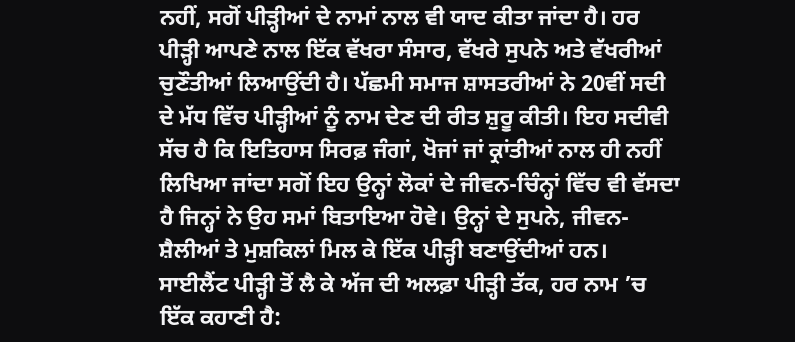ਨਹੀਂ, ਸਗੋਂ ਪੀੜ੍ਹੀਆਂ ਦੇ ਨਾਮਾਂ ਨਾਲ ਵੀ ਯਾਦ ਕੀਤਾ ਜਾਂਦਾ ਹੈ। ਹਰ ਪੀੜ੍ਹੀ ਆਪਣੇ ਨਾਲ ਇੱਕ ਵੱਖਰਾ ਸੰਸਾਰ, ਵੱਖਰੇ ਸੁਪਨੇ ਅਤੇ ਵੱਖਰੀਆਂ ਚੁਣੌਤੀਆਂ ਲਿਆਉਂਦੀ ਹੈ। ਪੱਛਮੀ ਸਮਾਜ ਸ਼ਾਸਤਰੀਆਂ ਨੇ 20ਵੀਂ ਸਦੀ ਦੇ ਮੱਧ ਵਿੱਚ ਪੀੜ੍ਹੀਆਂ ਨੂੰ ਨਾਮ ਦੇਣ ਦੀ ਰੀਤ ਸ਼ੁਰੂ ਕੀਤੀ। ਇਹ ਸਦੀਵੀ ਸੱਚ ਹੈ ਕਿ ਇਤਿਹਾਸ ਸਿਰਫ਼ ਜੰਗਾਂ, ਖੋਜਾਂ ਜਾਂ ਕ੍ਰਾਂਤੀਆਂ ਨਾਲ ਹੀ ਨਹੀਂ ਲਿਖਿਆ ਜਾਂਦਾ ਸਗੋਂ ਇਹ ਉਨ੍ਹਾਂ ਲੋਕਾਂ ਦੇ ਜੀਵਨ-ਚਿੰਨ੍ਹਾਂ ਵਿੱਚ ਵੀ ਵੱਸਦਾ ਹੈ ਜਿਨ੍ਹਾਂ ਨੇ ਉਹ ਸਮਾਂ ਬਿਤਾਇਆ ਹੋਵੇ। ਉਨ੍ਹਾਂ ਦੇ ਸੁਪਨੇ, ਜੀਵਨ-ਸ਼ੈਲੀਆਂ ਤੇ ਮੁਸ਼ਕਿਲਾਂ ਮਿਲ ਕੇ ਇੱਕ ਪੀੜ੍ਹੀ ਬਣਾਉਂਦੀਆਂ ਹਨ। ਸਾਈਲੈਂਟ ਪੀੜ੍ਹੀ ਤੋਂ ਲੈ ਕੇ ਅੱਜ ਦੀ ਅਲਫ਼ਾ ਪੀੜ੍ਹੀ ਤੱਕ, ਹਰ ਨਾਮ ’ਚ ਇੱਕ ਕਹਾਣੀ ਹੈ: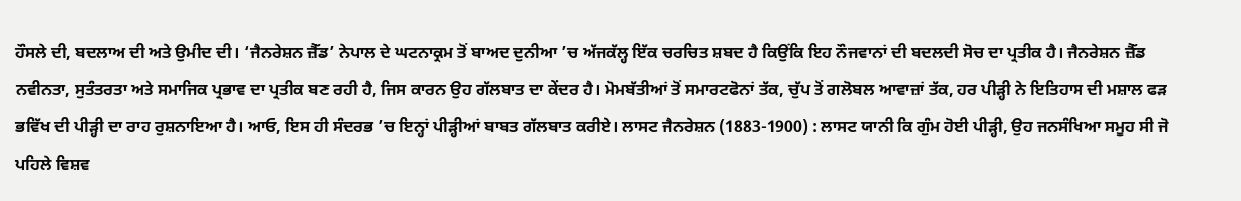ਹੌਸਲੇ ਦੀ, ਬਦਲਾਅ ਦੀ ਅਤੇ ਉਮੀਦ ਦੀ। ‘ਜੈਨਰੇਸ਼ਨ ਜ਼ੈੱਡ’ ਨੇਪਾਲ ਦੇ ਘਟਨਾਕ੍ਰਮ ਤੋਂ ਬਾਅਦ ਦੁਨੀਆ ’ਚ ਅੱਜਕੱਲ੍ਹ ਇੱਕ ਚਰਚਿਤ ਸ਼ਬਦ ਹੈ ਕਿਉਂਕਿ ਇਹ ਨੌਜਵਾਨਾਂ ਦੀ ਬਦਲਦੀ ਸੋਚ ਦਾ ਪ੍ਰਤੀਕ ਹੈ। ਜੈਨਰੇਸ਼ਨ ਜ਼ੈੱਡ ਨਵੀਨਤਾ, ਸੁਤੰਤਰਤਾ ਅਤੇ ਸਮਾਜਿਕ ਪ੍ਰਭਾਵ ਦਾ ਪ੍ਰਤੀਕ ਬਣ ਰਹੀ ਹੈ, ਜਿਸ ਕਾਰਨ ਉਹ ਗੱਲਬਾਤ ਦਾ ਕੇਂਦਰ ਹੈ। ਮੋਮਬੱਤੀਆਂ ਤੋਂ ਸਮਾਰਟਫੋਨਾਂ ਤੱਕ, ਚੁੱਪ ਤੋਂ ਗਲੋਬਲ ਆਵਾਜ਼ਾਂ ਤੱਕ, ਹਰ ਪੀੜ੍ਹੀ ਨੇ ਇਤਿਹਾਸ ਦੀ ਮਸ਼ਾਲ ਫੜ ਭਵਿੱਖ ਦੀ ਪੀੜ੍ਹੀ ਦਾ ਰਾਹ ਰੁਸ਼ਨਾਇਆ ਹੈ। ਆਓ, ਇਸ ਹੀ ਸੰਦਰਭ ’ਚ ਇਨ੍ਹਾਂ ਪੀੜ੍ਹੀਆਂ ਬਾਬਤ ਗੱਲਬਾਤ ਕਰੀਏ। ਲਾਸਟ ਜੈਨਰੇਸ਼ਨ (1883-1900) : ਲਾਸਟ ਯਾਨੀ ਕਿ ਗੁੰਮ ਹੋਈ ਪੀੜ੍ਹੀ, ਉਹ ਜਨਸੰਖਿਆ ਸਮੂਹ ਸੀ ਜੋ ਪਹਿਲੇ ਵਿਸ਼ਵ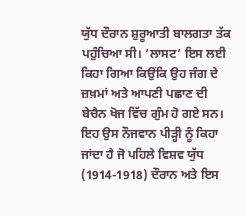ਯੁੱਧ ਦੌਰਾਨ ਸ਼ੁਰੂਆਤੀ ਬਾਲਗਤਾ ਤੱਕ ਪਹੁੰਚਿਆ ਸੀ। ‘ਲਾਸਟ’ ਇਸ ਲਈ ਕਿਹਾ ਗਿਆ ਕਿਉਂਕਿ ਉਹ ਜੰਗ ਦੇ ਜ਼ਖ਼ਮਾਂ ਅਤੇ ਆਪਣੀ ਪਛਾਣ ਦੀ ਬੇਚੈਨ ਖੋਜ ਵਿੱਚ ਗੁੰਮ ਹੋ ਗਏ ਸਨ। ਇਹ ਉਸ ਨੌਜਵਾਨ ਪੀੜ੍ਹੀ ਨੂੰ ਕਿਹਾ ਜਾਂਦਾ ਹੈ ਜੋ ਪਹਿਲੇ ਵਿਸ਼ਵ ਯੁੱਧ (1914-1918) ਦੌਰਾਨ ਅਤੇ ਇਸ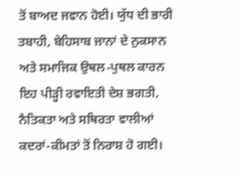ਤੋਂ ਬਾਅਦ ਜਵਾਨ ਹੋਈ। ਯੁੱਧ ਦੀ ਭਾਰੀ ਤਬਾਹੀ, ਬੇਹਿਸਾਬ ਜਾਨਾਂ ਦੇ ਨੁਕਸਾਨ ਅਤੇ ਸਮਾਜਿਕ ਉਥਲ-ਪੁਥਲ ਕਾਰਨ ਇਹ ਪੀੜ੍ਹੀ ਰਵਾਇਤੀ ਦੇਸ਼ ਭਗਤੀ, ਨੈਤਿਕਤਾ ਅਤੇ ਸਥਿਰਤਾ ਵਾਲੀਆਂ ਕਦਰਾਂ-ਕੀਮਤਾਂ ਤੋਂ ਨਿਰਾਸ਼ ਹੋ ਗਈ।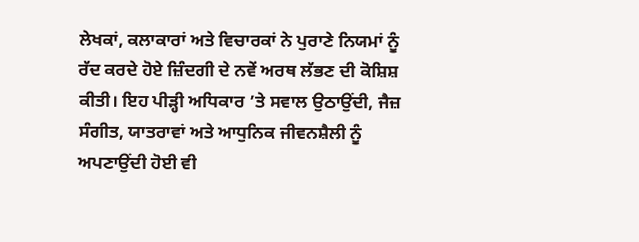ਲੇਖਕਾਂ, ਕਲਾਕਾਰਾਂ ਅਤੇ ਵਿਚਾਰਕਾਂ ਨੇ ਪੁਰਾਣੇ ਨਿਯਮਾਂ ਨੂੰ ਰੱਦ ਕਰਦੇ ਹੋਏ ਜ਼ਿੰਦਗੀ ਦੇ ਨਵੇਂ ਅਰਥ ਲੱਭਣ ਦੀ ਕੋਸ਼ਿਸ਼ ਕੀਤੀ। ਇਹ ਪੀੜ੍ਹੀ ਅਧਿਕਾਰ ’ਤੇ ਸਵਾਲ ਉਠਾਉਂਦੀ, ਜੈਜ਼ ਸੰਗੀਤ, ਯਾਤਰਾਵਾਂ ਅਤੇ ਆਧੁਨਿਕ ਜੀਵਨਸ਼ੈਲੀ ਨੂੰ ਅਪਣਾਉਂਦੀ ਹੋਈ ਵੀ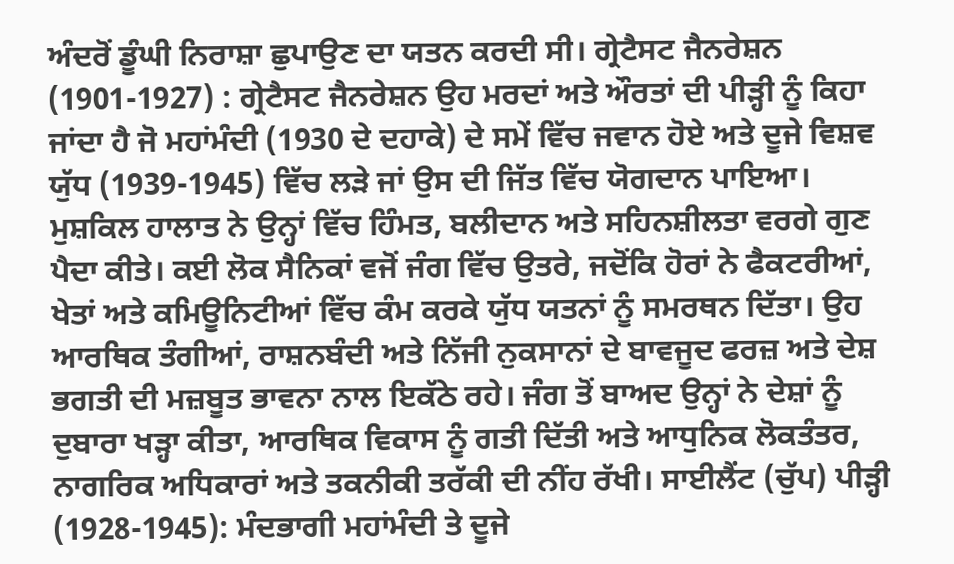ਅੰਦਰੋਂ ਡੂੰਘੀ ਨਿਰਾਸ਼ਾ ਛੁਪਾਉਣ ਦਾ ਯਤਨ ਕਰਦੀ ਸੀ। ਗ੍ਰੇਟੈਸਟ ਜੈਨਰੇਸ਼ਨ (1901-1927) : ਗ੍ਰੇਟੈਸਟ ਜੈਨਰੇਸ਼ਨ ਉਹ ਮਰਦਾਂ ਅਤੇ ਔਰਤਾਂ ਦੀ ਪੀੜ੍ਹੀ ਨੂੰ ਕਿਹਾ ਜਾਂਦਾ ਹੈ ਜੋ ਮਹਾਂਮੰਦੀ (1930 ਦੇ ਦਹਾਕੇ) ਦੇ ਸਮੇਂ ਵਿੱਚ ਜਵਾਨ ਹੋਏ ਅਤੇ ਦੂਜੇ ਵਿਸ਼ਵ ਯੁੱਧ (1939-1945) ਵਿੱਚ ਲੜੇ ਜਾਂ ਉਸ ਦੀ ਜਿੱਤ ਵਿੱਚ ਯੋਗਦਾਨ ਪਾਇਆ। ਮੁਸ਼ਕਿਲ ਹਾਲਾਤ ਨੇ ਉਨ੍ਹਾਂ ਵਿੱਚ ਹਿੰਮਤ, ਬਲੀਦਾਨ ਅਤੇ ਸਹਿਨਸ਼ੀਲਤਾ ਵਰਗੇ ਗੁਣ ਪੈਦਾ ਕੀਤੇ। ਕਈ ਲੋਕ ਸੈਨਿਕਾਂ ਵਜੋਂ ਜੰਗ ਵਿੱਚ ਉਤਰੇ, ਜਦੋਂਕਿ ਹੋਰਾਂ ਨੇ ਫੈਕਟਰੀਆਂ, ਖੇਤਾਂ ਅਤੇ ਕਮਿਊਨਿਟੀਆਂ ਵਿੱਚ ਕੰਮ ਕਰਕੇ ਯੁੱਧ ਯਤਨਾਂ ਨੂੰ ਸਮਰਥਨ ਦਿੱਤਾ। ਉਹ ਆਰਥਿਕ ਤੰਗੀਆਂ, ਰਾਸ਼ਨਬੰਦੀ ਅਤੇ ਨਿੱਜੀ ਨੁਕਸਾਨਾਂ ਦੇ ਬਾਵਜੂਦ ਫਰਜ਼ ਅਤੇ ਦੇਸ਼ ਭਗਤੀ ਦੀ ਮਜ਼ਬੂਤ ਭਾਵਨਾ ਨਾਲ ਇਕੱਠੇ ਰਹੇ। ਜੰਗ ਤੋਂ ਬਾਅਦ ਉਨ੍ਹਾਂ ਨੇ ਦੇਸ਼ਾਂ ਨੂੰ ਦੁਬਾਰਾ ਖੜ੍ਹਾ ਕੀਤਾ, ਆਰਥਿਕ ਵਿਕਾਸ ਨੂੰ ਗਤੀ ਦਿੱਤੀ ਅਤੇ ਆਧੁਨਿਕ ਲੋਕਤੰਤਰ, ਨਾਗਰਿਕ ਅਧਿਕਾਰਾਂ ਅਤੇ ਤਕਨੀਕੀ ਤਰੱਕੀ ਦੀ ਨੀਂਹ ਰੱਖੀ। ਸਾਈਲੈਂਟ (ਚੁੱਪ) ਪੀੜ੍ਹੀ (1928-1945): ਮੰਦਭਾਗੀ ਮਹਾਂਮੰਦੀ ਤੇ ਦੂਜੇ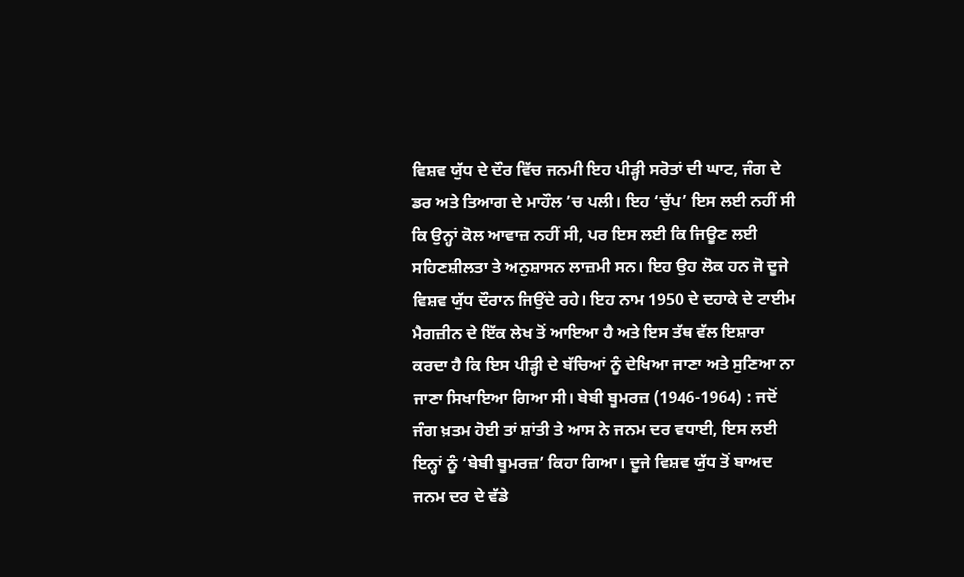ਵਿਸ਼ਵ ਯੁੱਧ ਦੇ ਦੌਰ ਵਿੱਚ ਜਨਮੀ ਇਹ ਪੀੜ੍ਹੀ ਸਰੋਤਾਂ ਦੀ ਘਾਟ, ਜੰਗ ਦੇ ਡਰ ਅਤੇ ਤਿਆਗ ਦੇ ਮਾਹੌਲ ’ਚ ਪਲੀ। ਇਹ ‘ਚੁੱਪ’ ਇਸ ਲਈ ਨਹੀਂ ਸੀ ਕਿ ਉਨ੍ਹਾਂ ਕੋਲ ਆਵਾਜ਼ ਨਹੀਂ ਸੀ, ਪਰ ਇਸ ਲਈ ਕਿ ਜਿਊਣ ਲਈ ਸਹਿਣਸ਼ੀਲਤਾ ਤੇ ਅਨੁਸ਼ਾਸਨ ਲਾਜ਼ਮੀ ਸਨ। ਇਹ ਉਹ ਲੋਕ ਹਨ ਜੋ ਦੂਜੇ ਵਿਸ਼ਵ ਯੁੱਧ ਦੌਰਾਨ ਜਿਉਂਦੇ ਰਹੇ। ਇਹ ਨਾਮ 1950 ਦੇ ਦਹਾਕੇ ਦੇ ਟਾਈਮ ਮੈਗਜ਼ੀਨ ਦੇ ਇੱਕ ਲੇਖ ਤੋਂ ਆਇਆ ਹੈ ਅਤੇ ਇਸ ਤੱਥ ਵੱਲ ਇਸ਼ਾਰਾ ਕਰਦਾ ਹੈ ਕਿ ਇਸ ਪੀੜ੍ਹੀ ਦੇ ਬੱਚਿਆਂ ਨੂੰ ਦੇਖਿਆ ਜਾਣਾ ਅਤੇ ਸੁਣਿਆ ਨਾ ਜਾਣਾ ਸਿਖਾਇਆ ਗਿਆ ਸੀ। ਬੇਬੀ ਬੂਮਰਜ਼ (1946-1964) : ਜਦੋਂ ਜੰਗ ਖ਼ਤਮ ਹੋਈ ਤਾਂ ਸ਼ਾਂਤੀ ਤੇ ਆਸ ਨੇ ਜਨਮ ਦਰ ਵਧਾਈ, ਇਸ ਲਈ ਇਨ੍ਹਾਂ ਨੂੰ ‘ਬੇਬੀ ਬੂਮਰਜ਼’ ਕਿਹਾ ਗਿਆ। ਦੂਜੇ ਵਿਸ਼ਵ ਯੁੱਧ ਤੋਂ ਬਾਅਦ ਜਨਮ ਦਰ ਦੇ ਵੱਡੇ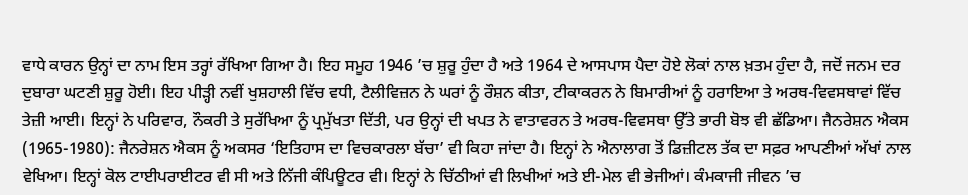ਵਾਧੇ ਕਾਰਨ ਉਨ੍ਹਾਂ ਦਾ ਨਾਮ ਇਸ ਤਰ੍ਹਾਂ ਰੱਖਿਆ ਗਿਆ ਹੈ। ਇਹ ਸਮੂਹ 1946 ’ਚ ਸ਼ੁਰੂ ਹੁੰਦਾ ਹੈ ਅਤੇ 1964 ਦੇ ਆਸਪਾਸ ਪੈਦਾ ਹੋਏ ਲੋਕਾਂ ਨਾਲ ਖ਼ਤਮ ਹੁੰਦਾ ਹੈ, ਜਦੋਂ ਜਨਮ ਦਰ ਦੁਬਾਰਾ ਘਟਣੀ ਸ਼ੁਰੂ ਹੋਈ। ਇਹ ਪੀੜ੍ਹੀ ਨਵੀਂ ਖੁਸ਼ਹਾਲੀ ਵਿੱਚ ਵਧੀ, ਟੈਲੀਵਿਜ਼ਨ ਨੇ ਘਰਾਂ ਨੂੰ ਰੌਸ਼ਨ ਕੀਤਾ, ਟੀਕਾਕਰਨ ਨੇ ਬਿਮਾਰੀਆਂ ਨੂੰ ਹਰਾਇਆ ਤੇ ਅਰਥ-ਵਿਵਸਥਾਵਾਂ ਵਿੱਚ ਤੇਜ਼ੀ ਆਈ। ਇਨ੍ਹਾਂ ਨੇ ਪਰਿਵਾਰ, ਨੌਕਰੀ ਤੇ ਸੁਰੱਖਿਆ ਨੂੰ ਪ੍ਰਮੁੱਖਤਾ ਦਿੱਤੀ, ਪਰ ਉਨ੍ਹਾਂ ਦੀ ਖਪਤ ਨੇ ਵਾਤਾਵਰਨ ਤੇ ਅਰਥ-ਵਿਵਸਥਾ ਉੱਤੇ ਭਾਰੀ ਬੋਝ ਵੀ ਛੱਡਿਆ। ਜੈਨਰੇਸ਼ਨ ਐਕਸ (1965-1980): ਜੈਨਰੇਸ਼ਨ ਐਕਸ ਨੂੰ ਅਕਸਰ ‘ਇਤਿਹਾਸ ਦਾ ਵਿਚਕਾਰਲਾ ਬੱਚਾ’ ਵੀ ਕਿਹਾ ਜਾਂਦਾ ਹੈ। ਇਨ੍ਹਾਂ ਨੇ ਐਨਾਲਾਗ ਤੋਂ ਡਿਜ਼ੀਟਲ ਤੱਕ ਦਾ ਸਫ਼ਰ ਆਪਣੀਆਂ ਅੱਖਾਂ ਨਾਲ ਵੇਖਿਆ। ਇਨ੍ਹਾਂ ਕੋਲ ਟਾਈਪਰਾਈਟਰ ਵੀ ਸੀ ਅਤੇ ਨਿੱਜੀ ਕੰਪਿਊਟਰ ਵੀ। ਇਨ੍ਹਾਂ ਨੇ ਚਿੱਠੀਆਂ ਵੀ ਲਿਖੀਆਂ ਅਤੇ ਈ-ਮੇਲ ਵੀ ਭੇਜੀਆਂ। ਕੰਮਕਾਜੀ ਜੀਵਨ ’ਚ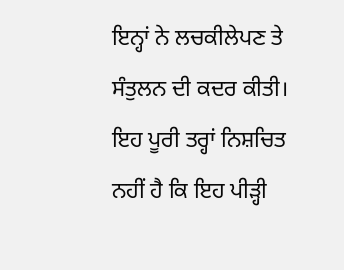ਇਨ੍ਹਾਂ ਨੇ ਲਚਕੀਲੇਪਣ ਤੇ ਸੰਤੁਲਨ ਦੀ ਕਦਰ ਕੀਤੀ। ਇਹ ਪੂਰੀ ਤਰ੍ਹਾਂ ਨਿਸ਼ਚਿਤ ਨਹੀਂ ਹੈ ਕਿ ਇਹ ਪੀੜ੍ਹੀ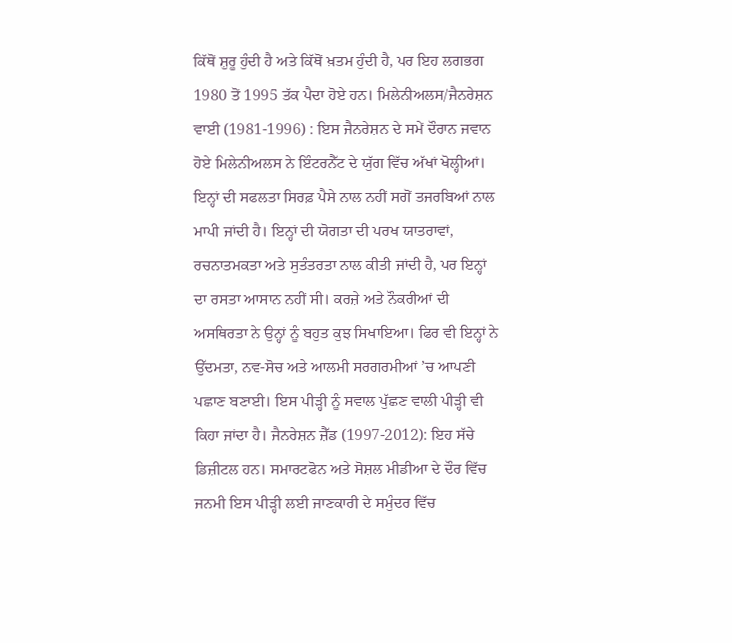ਕਿੱਥੋਂ ਸ਼ੁਰੂ ਹੁੰਦੀ ਹੈ ਅਤੇ ਕਿੱਥੋਂ ਖ਼ਤਮ ਹੁੰਦੀ ਹੈ, ਪਰ ਇਹ ਲਗਭਗ 1980 ਤੋਂ 1995 ਤੱਕ ਪੈਦਾ ਹੋਏ ਹਨ। ਮਿਲੇਨੀਅਲਸ/ਜੈਨਰੇਸ਼ਨ ਵਾਈ (1981-1996) : ਇਸ ਜੈਨਰੇਸ਼ਨ ਦੇ ਸਮੇਂ ਦੌਰਾਨ ਜਵਾਨ ਹੋਏ ਮਿਲੇਨੀਅਲਸ ਨੇ ਇੰਟਰਨੈੱਟ ਦੇ ਯੁੱਗ ਵਿੱਚ ਅੱਖਾਂ ਖੋਲ੍ਹੀਆਂ। ਇਨ੍ਹਾਂ ਦੀ ਸਫਲਤਾ ਸਿਰਫ਼ ਪੈਸੇ ਨਾਲ ਨਹੀਂ ਸਗੋਂ ਤਜਰਬਿਆਂ ਨਾਲ ਮਾਪੀ ਜਾਂਦੀ ਹੈ। ਇਨ੍ਹਾਂ ਦੀ ਯੋਗਤਾ ਦੀ ਪਰਖ ਯਾਤਰਾਵਾਂ, ਰਚਨਾਤਮਕਤਾ ਅਤੇ ਸੁਤੰਤਰਤਾ ਨਾਲ ਕੀਤੀ ਜਾਂਦੀ ਹੈ, ਪਰ ਇਨ੍ਹਾਂ ਦਾ ਰਸਤਾ ਆਸਾਨ ਨਹੀਂ ਸੀ। ਕਰਜ਼ੇ ਅਤੇ ਨੌਕਰੀਆਂ ਦੀ ਅਸਥਿਰਤਾ ਨੇ ਉਨ੍ਹਾਂ ਨੂੰ ਬਹੁਤ ਕੁਝ ਸਿਖਾਇਆ। ਫਿਰ ਵੀ ਇਨ੍ਹਾਂ ਨੇ ਉੱਦਮਤਾ, ਨਵ-ਸੋਚ ਅਤੇ ਆਲਮੀ ਸਰਗਰਮੀਆਂ ’ਚ ਆਪਣੀ ਪਛਾਣ ਬਣਾਈ। ਇਸ ਪੀੜ੍ਹੀ ਨੂੰ ਸਵਾਲ ਪੁੱਛਣ ਵਾਲੀ ਪੀੜ੍ਹੀ ਵੀ ਕਿਹਾ ਜਾਂਦਾ ਹੈ। ਜੈਨਰੇਸ਼ਨ ਜ਼ੈੱਡ (1997-2012): ਇਹ ਸੱਚੇ ਡਿਜ਼ੀਟਲ ਹਨ। ਸਮਾਰਟਫੋਨ ਅਤੇ ਸੋਸ਼ਲ ਮੀਡੀਆ ਦੇ ਦੌਰ ਵਿੱਚ ਜਨਮੀ ਇਸ ਪੀੜ੍ਹੀ ਲਈ ਜਾਣਕਾਰੀ ਦੇ ਸਮੁੰਦਰ ਵਿੱਚ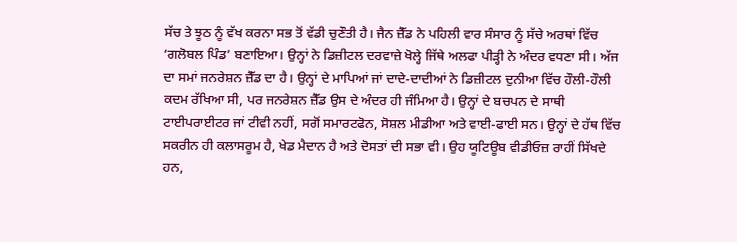ਸੱਚ ਤੇ ਝੂਠ ਨੂੰ ਵੱਖ ਕਰਨਾ ਸਭ ਤੋਂ ਵੱਡੀ ਚੁਣੌਤੀ ਹੈ। ਜੈਨ ਜ਼ੈੱਡ ਨੇ ਪਹਿਲੀ ਵਾਰ ਸੰਸਾਰ ਨੂੰ ਸੱਚੇ ਅਰਥਾਂ ਵਿੱਚ ‘ਗਲੋਬਲ ਪਿੰਡ’ ਬਣਾਇਆ। ਉਨ੍ਹਾਂ ਨੇ ਡਿਜ਼ੀਟਲ ਦਰਵਾਜ਼ੇ ਖੋਲ੍ਹੇ ਜਿੱਥੇ ਅਲਫਾ ਪੀੜ੍ਹੀ ਨੇ ਅੰਦਰ ਵਧਣਾ ਸੀ। ਅੱਜ ਦਾ ਸਮਾਂ ਜਨਰੇਸ਼ਨ ਜ਼ੈੱਡ ਦਾ ਹੈ। ਉਨ੍ਹਾਂ ਦੇ ਮਾਪਿਆਂ ਜਾਂ ਦਾਦੇ-ਦਾਦੀਆਂ ਨੇ ਡਿਜ਼ੀਟਲ ਦੁਨੀਆ ਵਿੱਚ ਹੌਲੀ-ਹੌਲੀ ਕਦਮ ਰੱਖਿਆ ਸੀ, ਪਰ ਜਨਰੇਸ਼ਨ ਜ਼ੈੱਡ ਉਸ ਦੇ ਅੰਦਰ ਹੀ ਜੰਮਿਆ ਹੈ। ਉਨ੍ਹਾਂ ਦੇ ਬਚਪਨ ਦੇ ਸਾਥੀ ਟਾਈਪਰਾਈਟਰ ਜਾਂ ਟੀਵੀ ਨਹੀਂ, ਸਗੋਂ ਸਮਾਰਟਫੋਨ, ਸੋਸ਼ਲ ਮੀਡੀਆ ਅਤੇ ਵਾਈ-ਫਾਈ ਸਨ। ਉਨ੍ਹਾਂ ਦੇ ਹੱਥ ਵਿੱਚ ਸਕਰੀਨ ਹੀ ਕਲਾਸਰੂਮ ਹੈ, ਖੇਡ ਮੈਦਾਨ ਹੈ ਅਤੇ ਦੋਸਤਾਂ ਦੀ ਸਭਾ ਵੀ। ਉਹ ਯੂਟਿਊਬ ਵੀਡੀਓਜ਼ ਰਾਹੀਂ ਸਿੱਖਦੇ ਹਨ,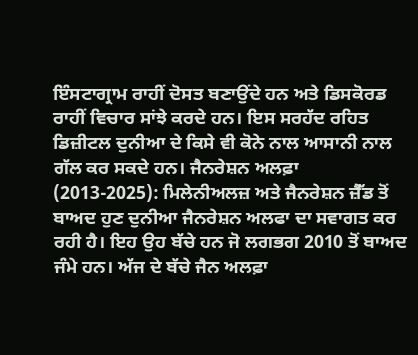ਇੰਸਟਾਗ੍ਰਾਮ ਰਾਹੀਂ ਦੋਸਤ ਬਣਾਉਂਦੇ ਹਨ ਅਤੇ ਡਿਸਕੋਰਡ ਰਾਹੀਂ ਵਿਚਾਰ ਸਾਂਝੇ ਕਰਦੇ ਹਨ। ਇਸ ਸਰਹੱਦ ਰਹਿਤ ਡਿਜ਼ੀਟਲ ਦੁਨੀਆ ਦੇ ਕਿਸੇ ਵੀ ਕੋਨੇ ਨਾਲ ਆਸਾਨੀ ਨਾਲ ਗੱਲ ਕਰ ਸਕਦੇ ਹਨ। ਜੈਨਰੇਸ਼ਨ ਅਲਫ਼ਾ (2013-2025): ਮਿਲੇਨੀਅਲਜ਼ ਅਤੇ ਜੈਨਰੇਸ਼ਨ ਜ਼ੈੱਡ ਤੋਂ ਬਾਅਦ ਹੁਣ ਦੁਨੀਆ ਜੈਨਰੇਸ਼ਨ ਅਲਫਾ ਦਾ ਸਵਾਗਤ ਕਰ ਰਹੀ ਹੈ। ਇਹ ਉਹ ਬੱਚੇ ਹਨ ਜੋ ਲਗਭਗ 2010 ਤੋਂ ਬਾਅਦ ਜੰਮੇ ਹਨ। ਅੱਜ ਦੇ ਬੱਚੇ ਜੈਨ ਅਲਫ਼ਾ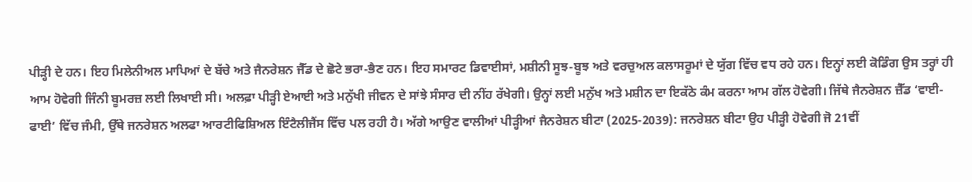ਪੀੜ੍ਹੀ ਦੇ ਹਨ। ਇਹ ਮਿਲੇਨੀਅਲ ਮਾਪਿਆਂ ਦੇ ਬੱਚੇ ਅਤੇ ਜੈਨਰੇਸ਼ਨ ਜੈੱਡ ਦੇ ਛੋਟੇ ਭਰਾ-ਭੈਣ ਹਨ। ਇਹ ਸਮਾਰਟ ਡਿਵਾਈਸਾਂ, ਮਸ਼ੀਨੀ ਸੂਝ-ਬੂਝ ਅਤੇ ਵਰਚੁਅਲ ਕਲਾਸਰੂਮਾਂ ਦੇ ਯੁੱਗ ਵਿੱਚ ਵਧ ਰਹੇ ਹਨ। ਇਨ੍ਹਾਂ ਲਈ ਕੋਡਿੰਗ ਉਸ ਤਰ੍ਹਾਂ ਹੀ ਆਮ ਹੋਵੇਗੀ ਜਿੰਨੀ ਬੂਮਰਜ਼ ਲਈ ਲਿਖਾਈ ਸੀ। ਅਲਫ਼ਾ ਪੀੜ੍ਹੀ ਏਆਈ ਅਤੇ ਮਨੁੱਖੀ ਜੀਵਨ ਦੇ ਸਾਂਝੇ ਸੰਸਾਰ ਦੀ ਨੀਂਹ ਰੱਖੇਗੀ। ਉਨ੍ਹਾਂ ਲਈ ਮਨੁੱਖ ਅਤੇ ਮਸ਼ੀਨ ਦਾ ਇਕੱਠੇ ਕੰਮ ਕਰਨਾ ਆਮ ਗੱਲ ਹੋਵੇਗੀ। ਜਿੱਥੇ ਜੈਨਰੇਸ਼ਨ ਜ਼ੈੱਡ ‘ਵਾਈ-ਫਾਈ’ ਵਿੱਚ ਜੰਮੀ, ਉੱਥੇ ਜਨਰੇਸ਼ਨ ਅਲਫਾ ਆਰਟੀਫਿਸ਼ਿਅਲ ਇੰਟੈਲੀਜੈਂਸ ਵਿੱਚ ਪਲ ਰਹੀ ਹੈ। ਅੱਗੇ ਆਉਣ ਵਾਲੀਆਂ ਪੀੜ੍ਹੀਆਂ ਜੈਨਰੇਸ਼ਨ ਬੀਟਾ (2025-2039): ਜਨਰੇਸ਼ਨ ਬੀਟਾ ਉਹ ਪੀੜ੍ਹੀ ਹੋਵੇਗੀ ਜੋ 21ਵੀਂ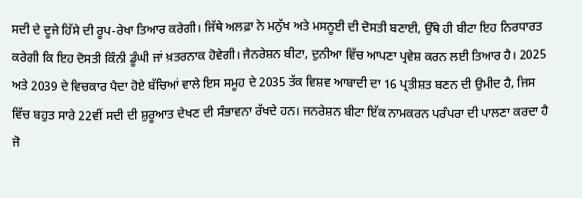ਸਦੀ ਦੇ ਦੂਜੇ ਹਿੱਸੇ ਦੀ ਰੂਪ-ਰੇਖਾ ਤਿਆਰ ਕਰੇਗੀ। ਜਿੱਥੇ ਅਲਫ਼ਾ ਨੇ ਮਨੁੱਖ ਅਤੇ ਮਸਨੂਈ ਦੀ ਦੋਸਤੀ ਬਣਾਈ, ਉੱਥੇ ਹੀ ਬੀਟਾ ਇਹ ਨਿਰਧਾਰਤ ਕਰੇਗੀ ਕਿ ਇਹ ਦੋਸਤੀ ਕਿੰਨੀ ਡੂੰਘੀ ਜਾਂ ਖ਼ਤਰਨਾਕ ਹੋਵੇਗੀ। ਜੈਨਰੇਸ਼ਨ ਬੀਟਾ, ਦੁਨੀਆ ਵਿੱਚ ਆਪਣਾ ਪ੍ਰਵੇਸ਼ ਕਰਨ ਲਈ ਤਿਆਰ ਹੈ। 2025 ਅਤੇ 2039 ਦੇ ਵਿਚਕਾਰ ਪੈਦਾ ਹੋਏ ਬੱਚਿਆਂ ਵਾਲੇ ਇਸ ਸਮੂਹ ਦੇ 2035 ਤੱਕ ਵਿਸ਼ਵ ਆਬਾਦੀ ਦਾ 16 ਪ੍ਰਤੀਸ਼ਤ ਬਣਨ ਦੀ ਉਮੀਦ ਹੈ, ਜਿਸ ਵਿੱਚ ਬਹੁਤ ਸਾਰੇ 22ਵੀਂ ਸਦੀ ਦੀ ਸ਼ੁਰੂਆਤ ਦੇਖਣ ਦੀ ਸੰਭਾਵਨਾ ਰੱਖਦੇ ਹਨ। ਜਨਰੇਸ਼ਨ ਬੀਟਾ ਇੱਕ ਨਾਮਕਰਨ ਪਰੰਪਰਾ ਦੀ ਪਾਲਣਾ ਕਰਦਾ ਹੈ ਜੋ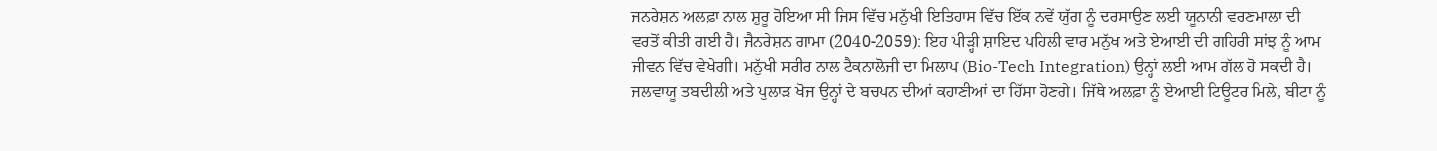ਜਨਰੇਸ਼ਨ ਅਲਫ਼ਾ ਨਾਲ ਸ਼ੁਰੂ ਹੋਇਆ ਸੀ ਜਿਸ ਵਿੱਚ ਮਨੁੱਖੀ ਇਤਿਹਾਸ ਵਿੱਚ ਇੱਕ ਨਵੇਂ ਯੁੱਗ ਨੂੰ ਦਰਸਾਉਣ ਲਈ ਯੂਨਾਨੀ ਵਰਣਮਾਲਾ ਦੀ ਵਰਤੋਂ ਕੀਤੀ ਗਈ ਹੈ। ਜੈਨਰੇਸ਼ਨ ਗਾਮਾ (2040-2059): ਇਹ ਪੀੜ੍ਹੀ ਸ਼ਾਇਦ ਪਹਿਲੀ ਵਾਰ ਮਨੁੱਖ ਅਤੇ ਏਆਈ ਦੀ ਗਹਿਰੀ ਸਾਂਝ ਨੂੰ ਆਮ ਜੀਵਨ ਵਿੱਚ ਵੇਖੇਗੀ। ਮਨੁੱਖੀ ਸਰੀਰ ਨਾਲ ਟੈਕਨਾਲੋਜੀ ਦਾ ਮਿਲਾਪ (Bio-Tech Integration) ਉਨ੍ਹਾਂ ਲਈ ਆਮ ਗੱਲ ਹੋ ਸਕਦੀ ਹੈ। ਜਲਵਾਯੂ ਤਬਦੀਲੀ ਅਤੇ ਪੁਲਾੜ ਖੋਜ ਉਨ੍ਹਾਂ ਦੇ ਬਚਪਨ ਦੀਆਂ ਕਹਾਣੀਆਂ ਦਾ ਹਿੱਸਾ ਹੋਣਗੇ। ਜਿੱਥੇ ਅਲਫ਼ਾ ਨੂੰ ਏਆਈ ਟਿਊਟਰ ਮਿਲੇ, ਬੀਟਾ ਨੂੰ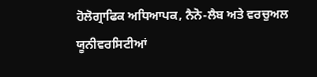ਹੋਲੋਗ੍ਰਾਫਿਕ ਅਧਿਆਪਕ, ਨੈਨੋ-ਲੈਬ ਅਤੇ ਵਰਚੁਅਲ ਯੂਨੀਵਰਸਿਟੀਆਂ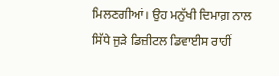ਮਿਲਣਗੀਆਂ। ਉਹ ਮਨੁੱਖੀ ਦਿਮਾਗ਼ ਨਾਲ ਸਿੱਧੇ ਜੁੜੇ ਡਿਜ਼ੀਟਲ ਡਿਵਾਈਸ ਰਾਹੀਂ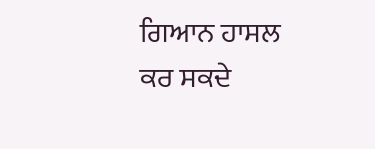ਗਿਆਨ ਹਾਸਲ ਕਰ ਸਕਦੇ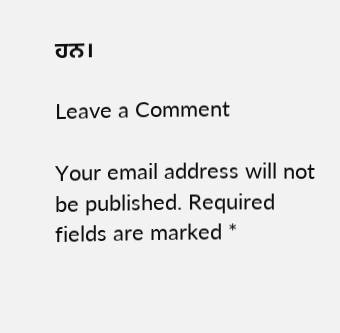ਹਨ।

Leave a Comment

Your email address will not be published. Required fields are marked *